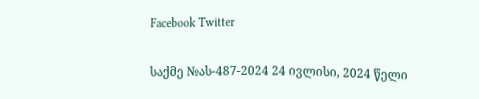Facebook Twitter

საქმე №ას-487-2024 24 ივლისი, 2024 წელი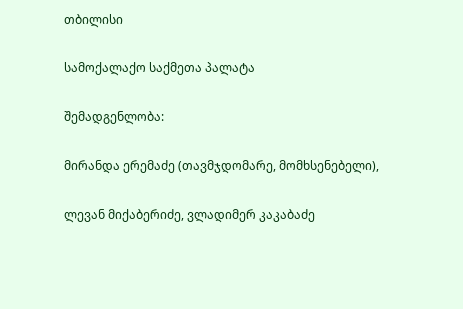თბილისი

სამოქალაქო საქმეთა პალატა

შემადგენლობა:

მირანდა ერემაძე (თავმჯდომარე, მომხსენებელი),

ლევან მიქაბერიძე, ვლადიმერ კაკაბაძე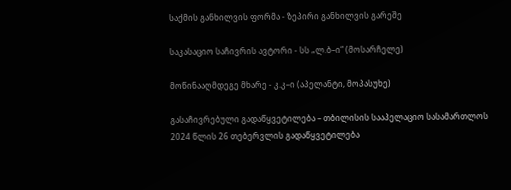საქმის განხილვის ფორმა - ზეპირი განხილვის გარეშე

საკასაციო საჩივრის ავტორი - სს „ლ.ბ–ი“ (მოსარჩელე)

მოწინააღმდეგე მხარე - კ.კ–ი (აპელანტი, მოპასუხე)

გასაჩივრებული გადაწყვეტილება – თბილისის სააპელაციო სასამართლოს 2024 წლის 26 თებერვლის გადაწყვეტილება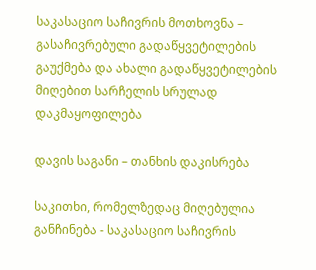საკასაციო საჩივრის მოთხოვნა – გასაჩივრებული გადაწყვეტილების გაუქმება და ახალი გადაწყვეტილების მიღებით სარჩელის სრულად დაკმაყოფილება

დავის საგანი – თანხის დაკისრება

საკითხი, რომელზედაც მიღებულია განჩინება - საკასაციო საჩივრის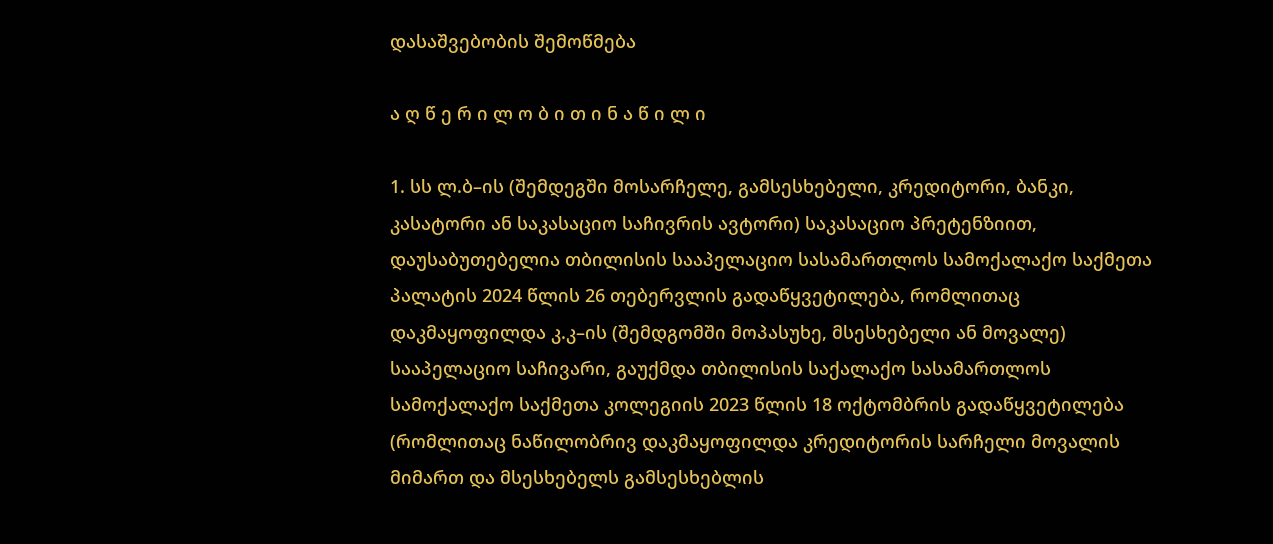დასაშვებობის შემოწმება

ა ღ წ ე რ ი ლ ო ბ ი თ ი ნ ა წ ი ლ ი

1. სს ლ.ბ–ის (შემდეგში მოსარჩელე, გამსესხებელი, კრედიტორი, ბანკი, კასატორი ან საკასაციო საჩივრის ავტორი) საკასაციო პრეტენზიით, დაუსაბუთებელია თბილისის სააპელაციო სასამართლოს სამოქალაქო საქმეთა პალატის 2024 წლის 26 თებერვლის გადაწყვეტილება, რომლითაც დაკმაყოფილდა კ.კ–ის (შემდგომში მოპასუხე, მსესხებელი ან მოვალე) სააპელაციო საჩივარი, გაუქმდა თბილისის საქალაქო სასამართლოს სამოქალაქო საქმეთა კოლეგიის 2023 წლის 18 ოქტომბრის გადაწყვეტილება (რომლითაც ნაწილობრივ დაკმაყოფილდა კრედიტორის სარჩელი მოვალის მიმართ და მსესხებელს გამსესხებლის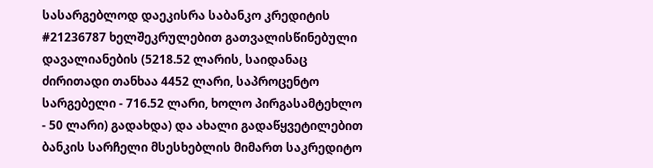სასარგებლოდ დაეკისრა საბანკო კრედიტის #21236787 ხელშეკრულებით გათვალისწინებული დავალიანების (5218.52 ლარის, საიდანაც ძირითადი თანხაა 4452 ლარი, საპროცენტო სარგებელი - 716.52 ლარი, ხოლო პირგასამტეხლო - 50 ლარი) გადახდა) და ახალი გადაწყვეტილებით ბანკის სარჩელი მსესხებლის მიმართ საკრედიტო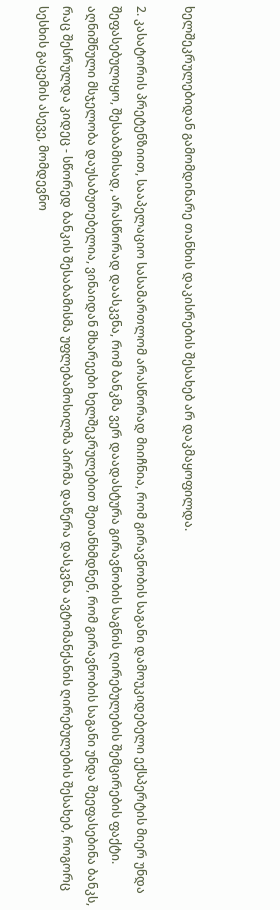ხელშეკრულებიდან გამომდინარე თანხის დაკისრების შესახებ არ დაკმაყოფილდა.

2. კასატორის პრეტენზიით, სააპელაციო სასამართლომ არასწორად მიიჩნია, რომ გირავნობის საგანი დამოუკიდებელი ექსპერტის მიერ უნდა შეფასებულიყო, შესაბამისად, არასწორად დაასკვნა, რომ ბანკმა ვერ დაადასტურა გირავნობის საგნის ღირებულების შემცირების ფაქტი. აღნიშნული მსჯელობა დაუსაბუთებელია, ვინაიდან მხარეები ხელშეკრულებით შეთანხმდნენ, რომ გირავნობის საგანი უნდა შეეფასებინა ბანკს, რაც შესრულდა კიდეც - სწორედ ბანკის შესაბამისმა უფლებამოსილმა პირმა დაწერა დასკვნა ავტომანქანის ღირებულების შესახებ, როგორც სესხის გაცემის ასევე, მომდევნო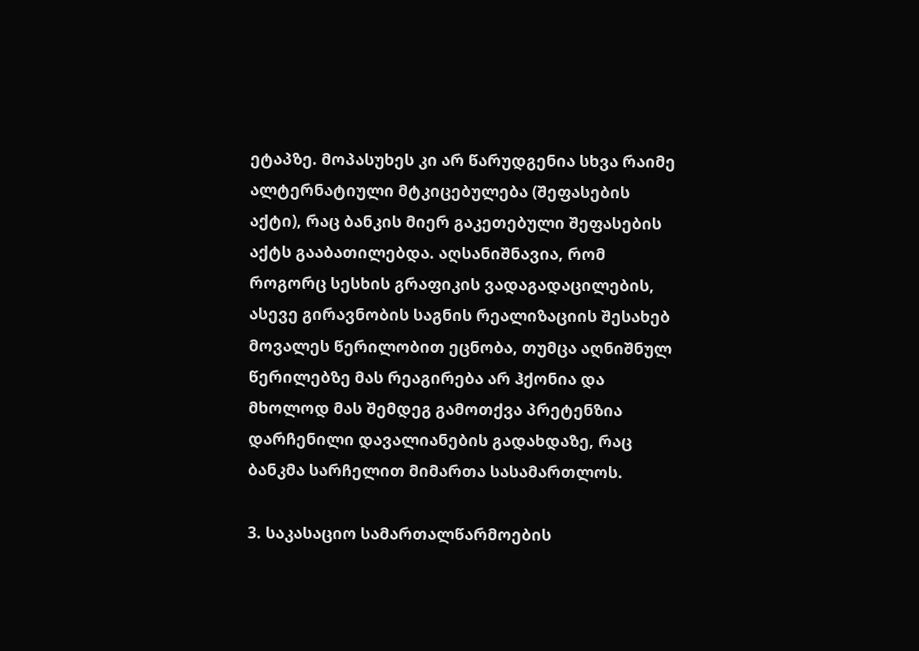ეტაპზე. მოპასუხეს კი არ წარუდგენია სხვა რაიმე ალტერნატიული მტკიცებულება (შეფასების აქტი), რაც ბანკის მიერ გაკეთებული შეფასების აქტს გააბათილებდა. აღსანიშნავია, რომ როგორც სესხის გრაფიკის ვადაგადაცილების, ასევე გირავნობის საგნის რეალიზაციის შესახებ მოვალეს წერილობით ეცნობა, თუმცა აღნიშნულ წერილებზე მას რეაგირება არ ჰქონია და მხოლოდ მას შემდეგ გამოთქვა პრეტენზია დარჩენილი დავალიანების გადახდაზე, რაც ბანკმა სარჩელით მიმართა სასამართლოს.

3. საკასაციო სამართალწარმოების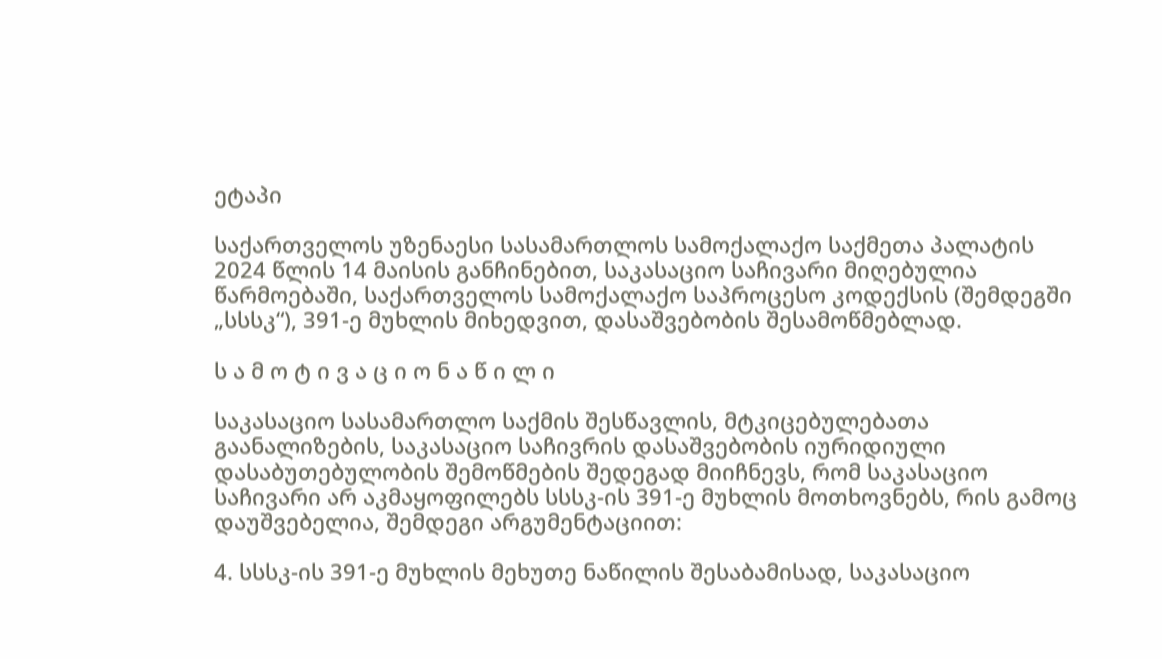ეტაპი

საქართველოს უზენაესი სასამართლოს სამოქალაქო საქმეთა პალატის 2024 წლის 14 მაისის განჩინებით, საკასაციო საჩივარი მიღებულია წარმოებაში, საქართველოს სამოქალაქო საპროცესო კოდექსის (შემდეგში „სსსკ“), 391-ე მუხლის მიხედვით, დასაშვებობის შესამოწმებლად.

ს ა მ ო ტ ი ვ ა ც ი ო ნ ა წ ი ლ ი

საკასაციო სასამართლო საქმის შესწავლის, მტკიცებულებათა გაანალიზების, საკასაციო საჩივრის დასაშვებობის იურიდიული დასაბუთებულობის შემოწმების შედეგად მიიჩნევს, რომ საკასაციო საჩივარი არ აკმაყოფილებს სსსკ-ის 391-ე მუხლის მოთხოვნებს, რის გამოც დაუშვებელია, შემდეგი არგუმენტაციით:

4. სსსკ-ის 391-ე მუხლის მეხუთე ნაწილის შესაბამისად, საკასაციო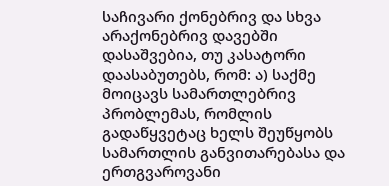საჩივარი ქონებრივ და სხვა არაქონებრივ დავებში დასაშვებია, თუ კასატორი დაასაბუთებს, რომ: ა) საქმე მოიცავს სამართლებრივ პრობლემას, რომლის გადაწყვეტაც ხელს შეუწყობს სამართლის განვითარებასა და ერთგვაროვანი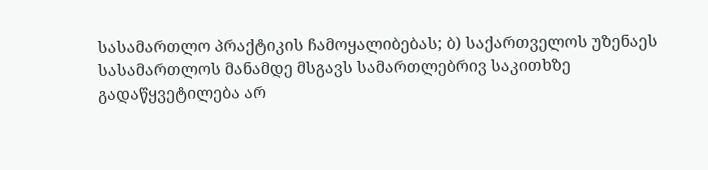სასამართლო პრაქტიკის ჩამოყალიბებას; ბ) საქართველოს უზენაეს სასამართლოს მანამდე მსგავს სამართლებრივ საკითხზე გადაწყვეტილება არ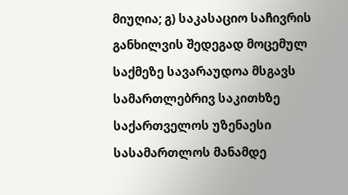მიუღია; გ) საკასაციო საჩივრის განხილვის შედეგად მოცემულ საქმეზე სავარაუდოა მსგავს სამართლებრივ საკითხზე საქართველოს უზენაესი სასამართლოს მანამდე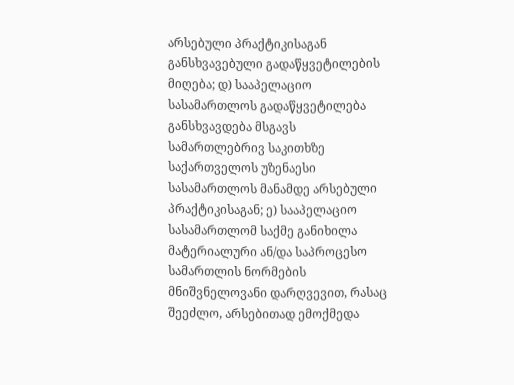არსებული პრაქტიკისაგან განსხვავებული გადაწყვეტილების მიღება; დ) სააპელაციო სასამართლოს გადაწყვეტილება განსხვავდება მსგავს სამართლებრივ საკითხზე საქართველოს უზენაესი სასამართლოს მანამდე არსებული პრაქტიკისაგან; ე) სააპელაციო სასამართლომ საქმე განიხილა მატერიალური ან/და საპროცესო სამართლის ნორმების მნიშვნელოვანი დარღვევით, რასაც შეეძლო, არსებითად ემოქმედა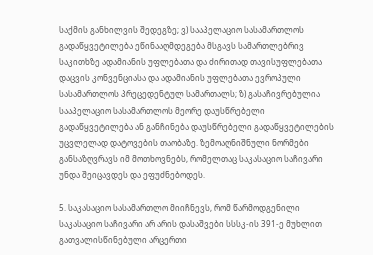საქმის განხილვის შედეგზე; ვ) სააპელაციო სასამართლოს გადაწყვეტილება ეწინააღმდეგება მსგავს სამართლებრივ საკითხზე ადამიანის უფლებათა და ძირითად თავისუფლებათა დაცვის კონვენციასა და ადამიანის უფლებათა ევროპული სასამართლოს პრეცედენტულ სამართალს; ზ) გასაჩივრებულია სააპელაციო სასამართლოს მეორე დაუსწრებელი გადაწყვეტილება ან განჩინება დაუსწრებელი გადაწყვეტილების უცვლელად დატოვების თაობაზე. ზემოაღნიშნული ნორმები განსაზღვრავს იმ მოთხოვნებს, რომელთაც საკასაციო საჩივარი უნდა შეიცავდეს და ეფუძნებოდეს.

5. საკასაციო სასამართლო მიიჩნევს, რომ წარმოდგენილი საკასაციო საჩივარი არ არის დასაშვები სსსკ-ის 391-ე მუხლით გათვალისწინებული არცერთი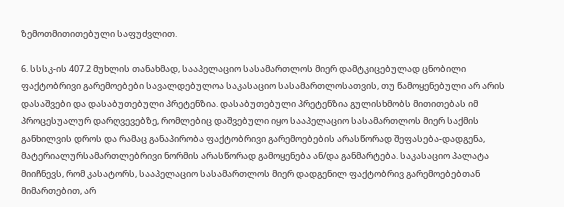ზემოთმითითებული საფუძვლით.

6. სსსკ-ის 407.2 მუხლის თანახმად, სააპელაციო სასამართლოს მიერ დამტკიცებულად ცნობილი ფაქტობრივი გარემოებები სავალდებულოა საკასაციო სასამართლოსათვის, თუ წამოყენებული არ არის დასაშვები და დასაბუთებული პრეტენზია. დასაბუთებული პრეტენზია გულისხმობს მითითებას იმ პროცესუალურ დარღვევებზე, რომლებიც დაშვებული იყო სააპელაციო სასამართლოს მიერ საქმის განხილვის დროს და რამაც განაპირობა ფაქტობრივი გარემოებების არასწორად შეფასება-დადგენა, მატერიალურსამართლებრივი ნორმის არასწორად გამოყენება ან/და განმარტება. საკასაციო პალატა მიიჩნევს, რომ კასატორს, სააპელაციო სასამართლოს მიერ დადგენილ ფაქტობრივ გარემოებებთან მიმართებით, არ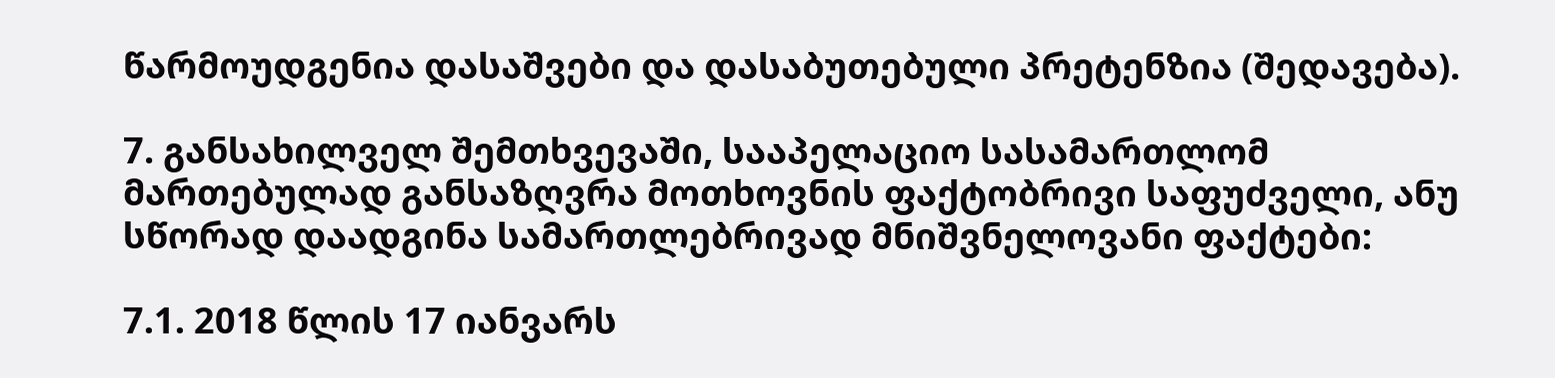წარმოუდგენია დასაშვები და დასაბუთებული პრეტენზია (შედავება).

7. განსახილველ შემთხვევაში, სააპელაციო სასამართლომ მართებულად განსაზღვრა მოთხოვნის ფაქტობრივი საფუძველი, ანუ სწორად დაადგინა სამართლებრივად მნიშვნელოვანი ფაქტები:

7.1. 2018 წლის 17 იანვარს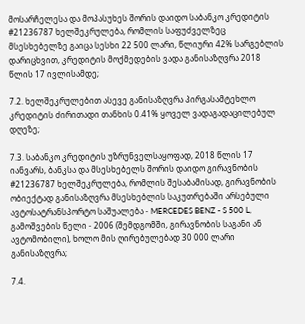მოსარჩელესა და მოპასუხეს შორის დაიდო საბანკო კრედიტის #21236787 ხელშეკრულება, რომლის საფუძველზეც მსესხებელზე გაიცა სესხი 22 500 ლარი, წლიური 42% სარგებლის დარიცხვით, კრედიტის მოქმედების ვადა განისაზღვრა 2018 წლის 17 ივლისამდე;

7.2. ხელშეკრულებით ასევე განისაზღვრა პირგასამტეხლო კრედიტის ძირითადი თანხის 0.41% ყოველ ვადაგადაცილებულ დღეზე;

7.3. საბანკო კრედიტის უზრუნველსაყოფად, 2018 წლის 17 იანვარს, ბანკსა და მსესხებელს შორის დაიდო გირავნობის #21236787 ხელშეკრულება, რომლის შესაბამისად, გირავნობის ობიექტად განისაზღვრა მსესხებლის საკუთრებაში არსებული ავტოსატრანსპორტო საშუალება - MERCEDES BENZ - S 500 L, გამოშვების წელი - 2006 (შემდგომში, გირავნობის საგანი ან ავტომობილი), ხოლო მის ღირებულებად 30 000 ლარი განისაზღვრა;

7.4.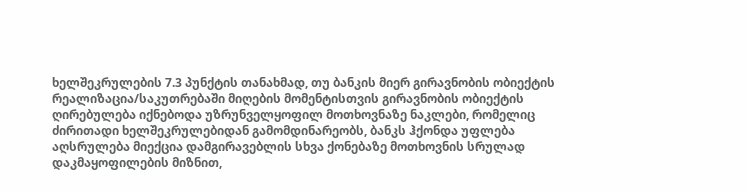ხელშეკრულების 7.3 პუნქტის თანახმად, თუ ბანკის მიერ გირავნობის ობიექტის რეალიზაცია/საკუთრებაში მიღების მომენტისთვის გირავნობის ობიექტის ღირებულება იქნებოდა უზრუნველყოფილ მოთხოვნაზე ნაკლები, რომელიც ძირითადი ხელშეკრულებიდან გამომდინარეობს, ბანკს ჰქონდა უფლება აღსრულება მიექცია დამგირავებლის სხვა ქონებაზე მოთხოვნის სრულად დაკმაყოფილების მიზნით,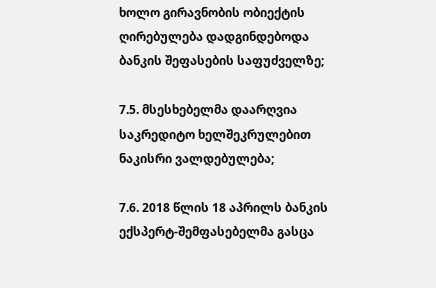ხოლო გირავნობის ობიექტის ღირებულება დადგინდებოდა ბანკის შეფასების საფუძველზე;

7.5. მსესხებელმა დაარღვია საკრედიტო ხელშეკრულებით ნაკისრი ვალდებულება;

7.6. 2018 წლის 18 აპრილს ბანკის ექსპერტ-შემფასებელმა გასცა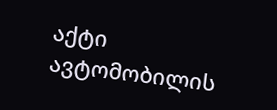აქტი ავტომობილის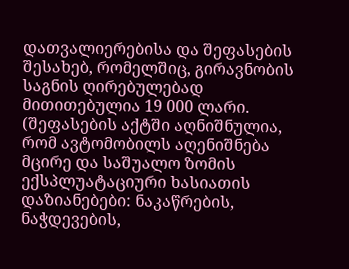დათვალიერებისა და შეფასების შესახებ, რომელშიც, გირავნობის საგნის ღირებულებად მითითებულია 19 000 ლარი. (შეფასების აქტში აღნიშნულია, რომ ავტომობილს აღენიშნება მცირე და საშუალო ზომის ექსპლუატაციური ხასიათის დაზიანებები: ნაკაწრების, ნაჭდევების,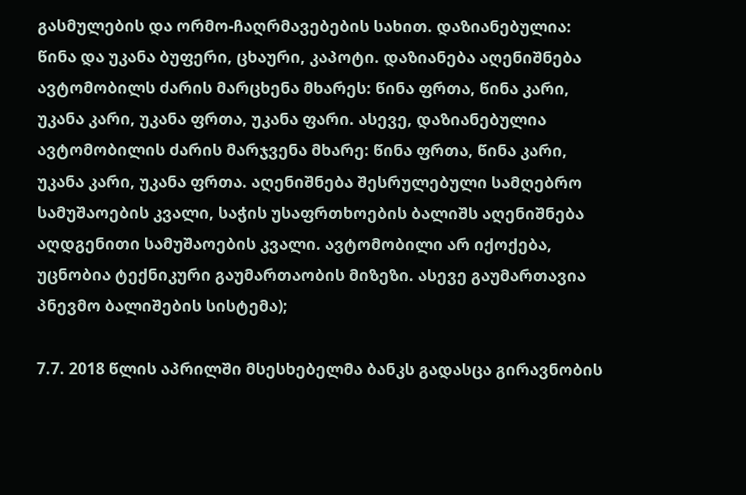გასმულების და ორმო-ჩაღრმავებების სახით. დაზიანებულია: წინა და უკანა ბუფერი, ცხაური, კაპოტი. დაზიანება აღენიშნება ავტომობილს ძარის მარცხენა მხარეს: წინა ფრთა, წინა კარი, უკანა კარი, უკანა ფრთა, უკანა ფარი. ასევე, დაზიანებულია ავტომობილის ძარის მარჯვენა მხარე: წინა ფრთა, წინა კარი, უკანა კარი, უკანა ფრთა. აღენიშნება შესრულებული სამღებრო სამუშაოების კვალი, საჭის უსაფრთხოების ბალიშს აღენიშნება აღდგენითი სამუშაოების კვალი. ავტომობილი არ იქოქება, უცნობია ტექნიკური გაუმართაობის მიზეზი. ასევე გაუმართავია პნევმო ბალიშების სისტემა);

7.7. 2018 წლის აპრილში მსესხებელმა ბანკს გადასცა გირავნობის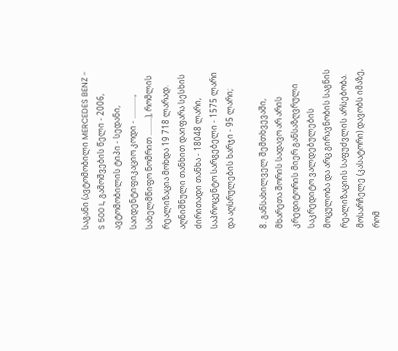საგანი (ავტომობილი MERCEDES BENZ - S 500 L, გამოშვების წელი - 2006, ავტომობილის ტიპი - სედანი, საიდენტიფიკაციო კოდი - ..........., სახელმწიფო ნომრით .........), რომლის რეალიზაცია მოხდა 19 718 ლარად. აღნიშნული თანხით დაიფარა სესხის ძირითადი თანხა - 18048 ლარი, საპროცენტო სარგებელი - 1575 ლარი და აღსრულების ხარჯი - 95 ლარი;

8. განსახილველ შემთხვევაში, მხარეთა შორის სადავო არ არის კრედიტორის მიერ განსაზღვრული საკრედიტო ვალდებულების მოცულობა და არც გირავნობის საგნის რეალიზაციის საფუძვლის არსებობა. მოსარჩელე (კასატორი) დავობს იმაზე, რომ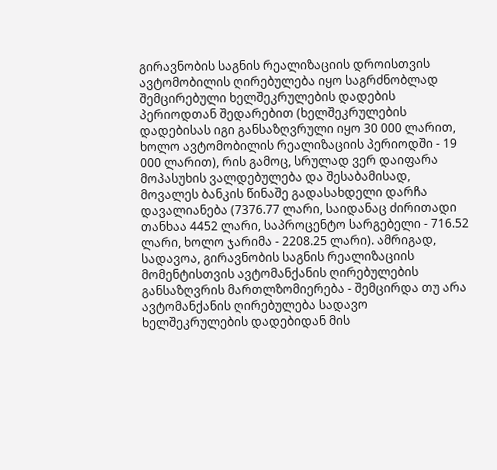გირავნობის საგნის რეალიზაციის დროისთვის ავტომობილის ღირებულება იყო საგრძნობლად შემცირებული ხელშეკრულების დადების პერიოდთან შედარებით (ხელშეკრულების დადებისას იგი განსაზღვრული იყო 30 000 ლარით, ხოლო ავტომობილის რეალიზაციის პერიოდში - 19 000 ლარით), რის გამოც, სრულად ვერ დაიფარა მოპასუხის ვალდებულება და შესაბამისად, მოვალეს ბანკის წინაშე გადასახდელი დარჩა დავალიანება (7376.77 ლარი, საიდანაც ძირითადი თანხაა 4452 ლარი, საპროცენტო სარგებელი - 716.52 ლარი, ხოლო ჯარიმა - 2208.25 ლარი). ამრიგად, სადავოა, გირავნობის საგნის რეალიზაციის მომენტისთვის ავტომანქანის ღირებულების განსაზღვრის მართლზომიერება - შემცირდა თუ არა ავტომანქანის ღირებულება სადავო ხელშეკრულების დადებიდან მის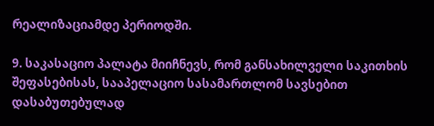რეალიზაციამდე პერიოდში.

9. საკასაციო პალატა მიიჩნევს, რომ განსახილველი საკითხის შეფასებისას, სააპელაციო სასამართლომ სავსებით დასაბუთებულად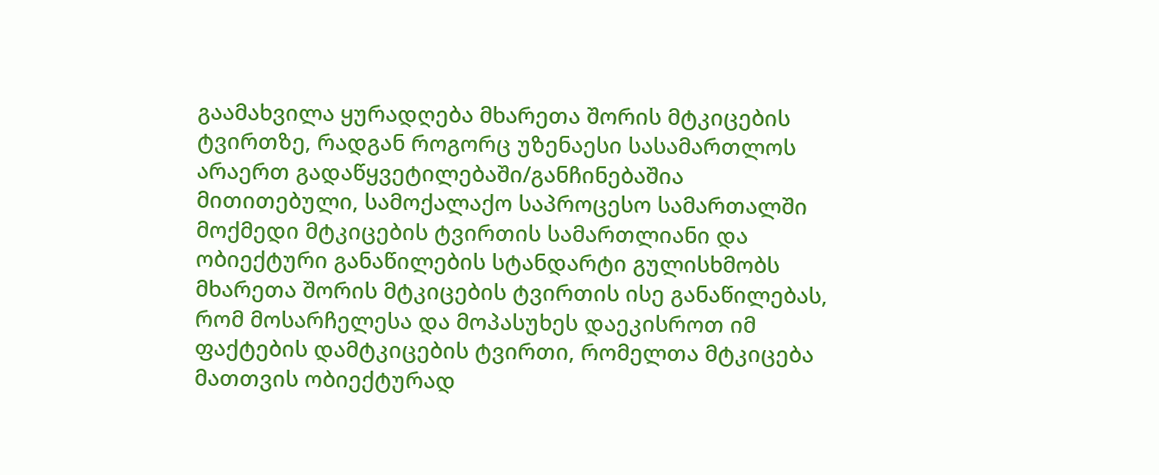გაამახვილა ყურადღება მხარეთა შორის მტკიცების ტვირთზე, რადგან როგორც უზენაესი სასამართლოს არაერთ გადაწყვეტილებაში/განჩინებაშია მითითებული, სამოქალაქო საპროცესო სამართალში მოქმედი მტკიცების ტვირთის სამართლიანი და ობიექტური განაწილების სტანდარტი გულისხმობს მხარეთა შორის მტკიცების ტვირთის ისე განაწილებას, რომ მოსარჩელესა და მოპასუხეს დაეკისროთ იმ ფაქტების დამტკიცების ტვირთი, რომელთა მტკიცება მათთვის ობიექტურად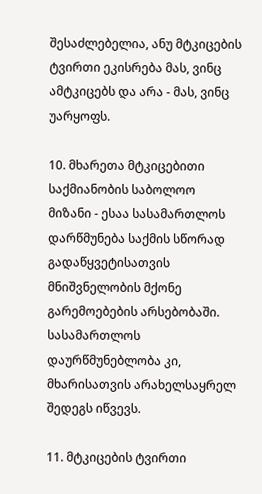შესაძლებელია, ანუ მტკიცების ტვირთი ეკისრება მას, ვინც ამტკიცებს და არა - მას, ვინც უარყოფს.

10. მხარეთა მტკიცებითი საქმიანობის საბოლოო მიზანი - ესაა სასამართლოს დარწმუნება საქმის სწორად გადაწყვეტისათვის მნიშვნელობის მქონე გარემოებების არსებობაში. სასამართლოს დაურწმუნებლობა კი, მხარისათვის არახელსაყრელ შედეგს იწვევს.

11. მტკიცების ტვირთი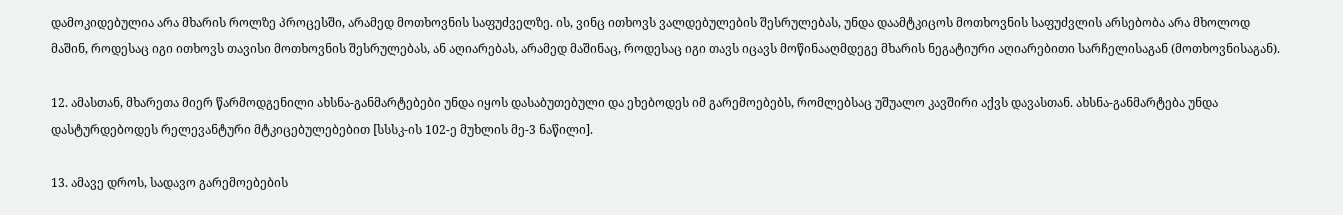დამოკიდებულია არა მხარის როლზე პროცესში, არამედ მოთხოვნის საფუძველზე. ის, ვინც ითხოვს ვალდებულების შესრულებას, უნდა დაამტკიცოს მოთხოვნის საფუძვლის არსებობა არა მხოლოდ მაშინ, როდესაც იგი ითხოვს თავისი მოთხოვნის შესრულებას, ან აღიარებას, არამედ მაშინაც, როდესაც იგი თავს იცავს მოწინააღმდეგე მხარის ნეგატიური აღიარებითი სარჩელისაგან (მოთხოვნისაგან).

12. ამასთან, მხარეთა მიერ წარმოდგენილი ახსნა-განმარტებები უნდა იყოს დასაბუთებული და ეხებოდეს იმ გარემოებებს, რომლებსაც უშუალო კავშირი აქვს დავასთან. ახსნა-განმარტება უნდა დასტურდებოდეს რელევანტური მტკიცებულებებით [სსსკ-ის 102-ე მუხლის მე-3 ნაწილი].

13. ამავე დროს, სადავო გარემოებების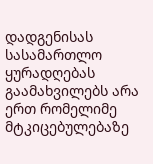დადგენისას სასამართლო ყურადღებას გაამახვილებს არა ერთ რომელიმე მტკიცებულებაზე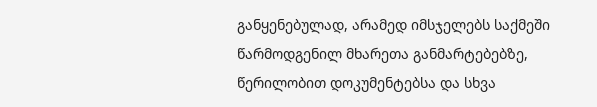განყენებულად, არამედ იმსჯელებს საქმეში წარმოდგენილ მხარეთა განმარტებებზე, წერილობით დოკუმენტებსა და სხვა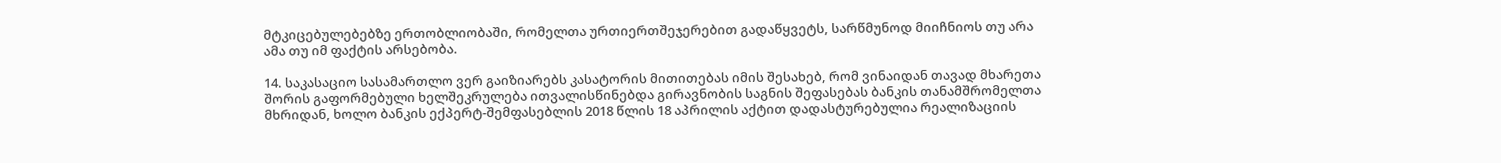მტკიცებულებებზე ერთობლიობაში, რომელთა ურთიერთშეჯერებით გადაწყვეტს, სარწმუნოდ მიიჩნიოს თუ არა ამა თუ იმ ფაქტის არსებობა.

14. საკასაციო სასამართლო ვერ გაიზიარებს კასატორის მითითებას იმის შესახებ, რომ ვინაიდან თავად მხარეთა შორის გაფორმებული ხელშეკრულება ითვალისწინებდა გირავნობის საგნის შეფასებას ბანკის თანამშრომელთა მხრიდან, ხოლო ბანკის ექპერტ-შემფასებლის 2018 წლის 18 აპრილის აქტით დადასტურებულია რეალიზაციის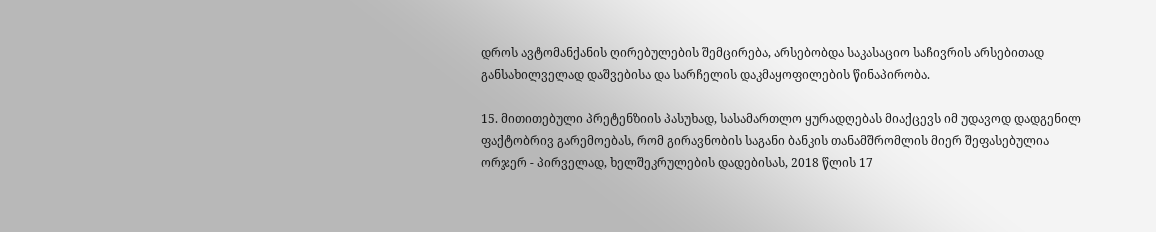დროს ავტომანქანის ღირებულების შემცირება, არსებობდა საკასაციო საჩივრის არსებითად განსახილველად დაშვებისა და სარჩელის დაკმაყოფილების წინაპირობა.

15. მითითებული პრეტენზიის პასუხად, სასამართლო ყურადღებას მიაქცევს იმ უდავოდ დადგენილ ფაქტობრივ გარემოებას, რომ გირავნობის საგანი ბანკის თანამშრომლის მიერ შეფასებულია ორჯერ - პირველად, ხელშეკრულების დადებისას, 2018 წლის 17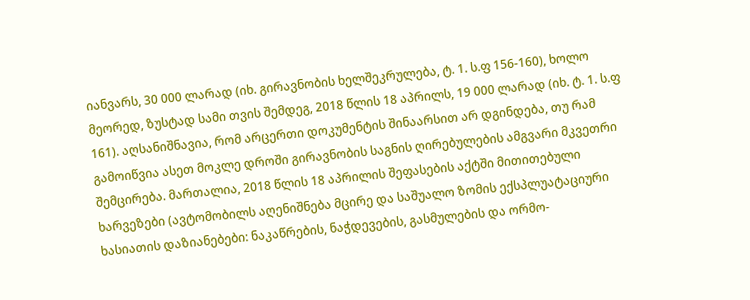იანვარს, 30 000 ლარად (იხ. გირავნობის ხელშეკრულება, ტ. 1. ს.ფ 156-160), ხოლო მეორედ, ზუსტად სამი თვის შემდეგ, 2018 წლის 18 აპრილს, 19 000 ლარად (იხ. ტ. 1. ს.ფ 161). აღსანიშნავია, რომ არცერთი დოკუმენტის შინაარსით არ დგინდება, თუ რამ გამოიწვია ასეთ მოკლე დროში გირავნობის საგნის ღირებულების ამგვარი მკვეთრი შემცირება. მართალია, 2018 წლის 18 აპრილის შეფასების აქტში მითითებული ხარვეზები (ავტომობილს აღენიშნება მცირე და საშუალო ზომის ექსპლუატაციური ხასიათის დაზიანებები: ნაკაწრების, ნაჭდევების, გასმულების და ორმო-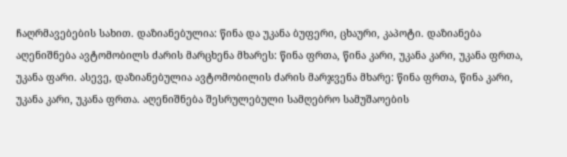ჩაღრმავებების სახით. დაზიანებულია: წინა და უკანა ბუფერი, ცხაური, კაპოტი. დაზიანება აღენიშნება ავტომობილს ძარის მარცხენა მხარეს: წინა ფრთა, წინა კარი, უკანა კარი, უკანა ფრთა, უკანა ფარი. ასევე, დაზიანებულია ავტომობილის ძარის მარჯვენა მხარე: წინა ფრთა, წინა კარი, უკანა კარი, უკანა ფრთა. აღენიშნება შესრულებული სამღებრო სამუშაოების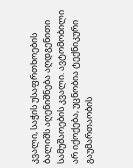კვალი, საჭის უსაფრთხოების ბალიშს აღენიშნება აღდგენითი სამუშაოების კვალი. ავტომობილი არ იქოქება, უცნობია ტექნიკური გაუმართაობის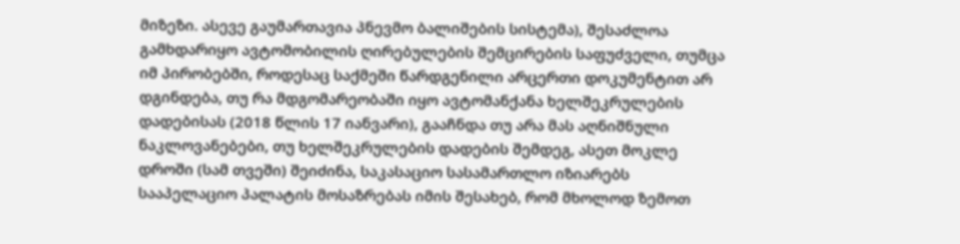მიზეზი. ასევე გაუმართავია პნევმო ბალიშების სისტემა), შესაძლოა გამხდარიყო ავტომობილის ღირებულების შემცირების საფუძველი, თუმცა იმ პირობებში, როდესაც საქმეში წარდგენილი არცერთი დოკუმენტით არ დგინდება, თუ რა მდგომარეობაში იყო ავტომანქანა ხელშეკრულების დადებისას (2018 წლის 17 იანვარი), გააჩნდა თუ არა მას აღნიშნული ნაკლოვანებები, თუ ხელშეკრულების დადების შემდეგ, ასეთ მოკლე დროში (სამ თვეში) შეიძინა, საკასაციო სასამართლო იზიარებს სააპელაციო პალატის მოსაზრებას იმის შესახებ, რომ მხოლოდ ზემოთ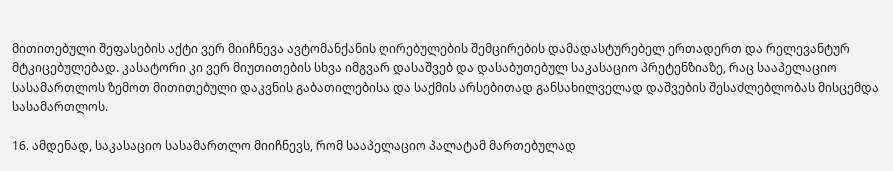მითითებული შეფასების აქტი ვერ მიიჩნევა ავტომანქანის ღირებულების შემცირების დამადასტურებელ ერთადერთ და რელევანტურ მტკიცებულებად. კასატორი კი ვერ მიუთითების სხვა იმგვარ დასაშვებ და დასაბუთებულ საკასაციო პრეტენზიაზე, რაც სააპელაციო სასამართლოს ზემოთ მითითებული დაკვნის გაბათილებისა და საქმის არსებითად განსახილველად დაშვების შესაძლებლობას მისცემდა სასამართლოს.

16. ამდენად, საკასაციო სასამართლო მიიჩნევს, რომ სააპელაციო პალატამ მართებულად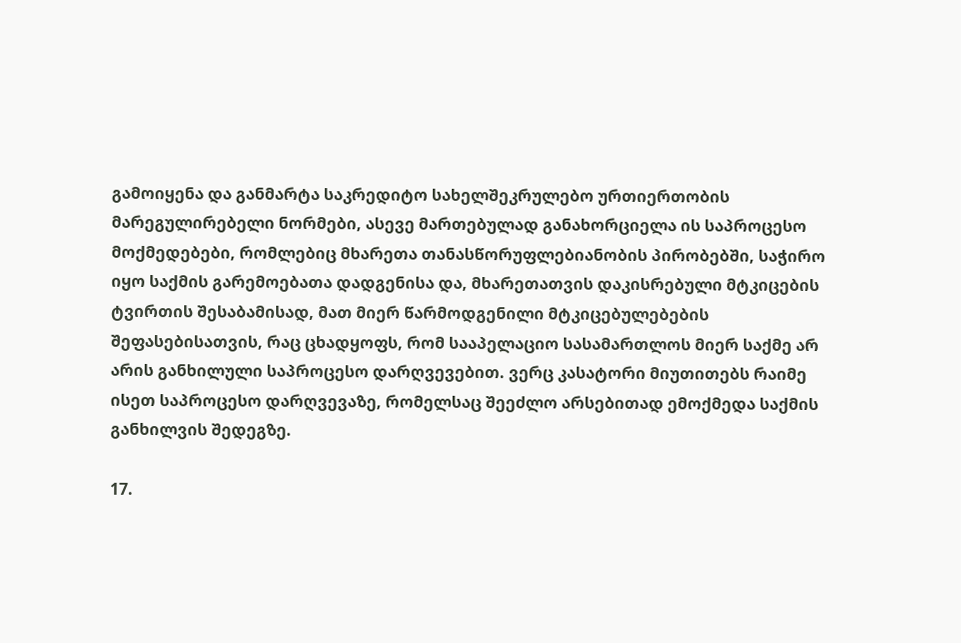გამოიყენა და განმარტა საკრედიტო სახელშეკრულებო ურთიერთობის მარეგულირებელი ნორმები, ასევე მართებულად განახორციელა ის საპროცესო მოქმედებები, რომლებიც მხარეთა თანასწორუფლებიანობის პირობებში, საჭირო იყო საქმის გარემოებათა დადგენისა და, მხარეთათვის დაკისრებული მტკიცების ტვირთის შესაბამისად, მათ მიერ წარმოდგენილი მტკიცებულებების შეფასებისათვის, რაც ცხადყოფს, რომ სააპელაციო სასამართლოს მიერ საქმე არ არის განხილული საპროცესო დარღვევებით. ვერც კასატორი მიუთითებს რაიმე ისეთ საპროცესო დარღვევაზე, რომელსაც შეეძლო არსებითად ემოქმედა საქმის განხილვის შედეგზე.

17.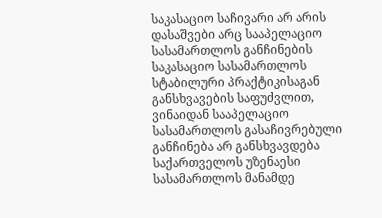საკასაციო საჩივარი არ არის დასაშვები არც სააპელაციო სასამართლოს განჩინების საკასაციო სასამართლოს სტაბილური პრაქტიკისაგან განსხვავების საფუძვლით, ვინაიდან სააპელაციო სასამართლოს გასაჩივრებული განჩინება არ განსხვავდება საქართველოს უზენაესი სასამართლოს მანამდე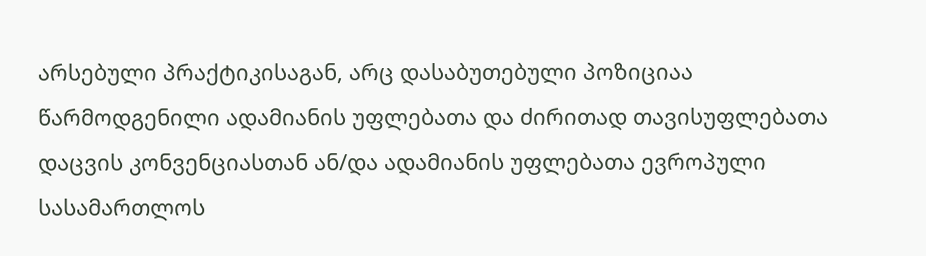არსებული პრაქტიკისაგან, არც დასაბუთებული პოზიციაა წარმოდგენილი ადამიანის უფლებათა და ძირითად თავისუფლებათა დაცვის კონვენციასთან ან/და ადამიანის უფლებათა ევროპული სასამართლოს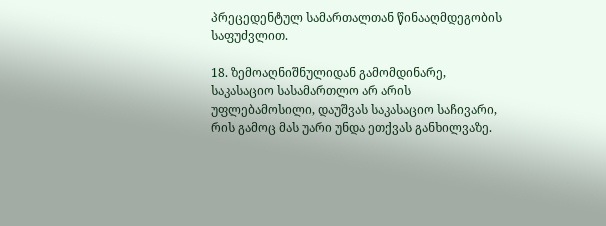პრეცედენტულ სამართალთან წინააღმდეგობის საფუძვლით.

18. ზემოაღნიშნულიდან გამომდინარე, საკასაციო სასამართლო არ არის უფლებამოსილი, დაუშვას საკასაციო საჩივარი, რის გამოც მას უარი უნდა ეთქვას განხილვაზე.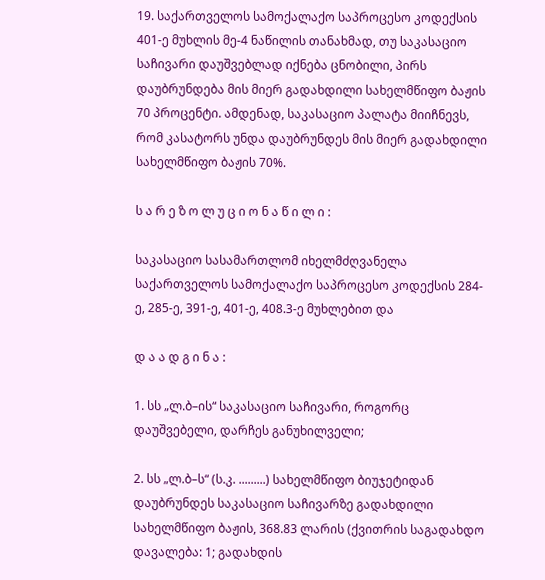19. საქართველოს სამოქალაქო საპროცესო კოდექსის 401-ე მუხლის მე-4 ნაწილის თანახმად, თუ საკასაციო საჩივარი დაუშვებლად იქნება ცნობილი, პირს დაუბრუნდება მის მიერ გადახდილი სახელმწიფო ბაჟის 70 პროცენტი. ამდენად, საკასაციო პალატა მიიჩნევს, რომ კასატორს უნდა დაუბრუნდეს მის მიერ გადახდილი სახელმწიფო ბაჟის 70%.

ს ა რ ე ზ ო ლ უ ც ი ო ნ ა წ ი ლ ი :

საკასაციო სასამართლომ იხელმძღვანელა საქართველოს სამოქალაქო საპროცესო კოდექსის 284-ე, 285-ე, 391-ე, 401-ე, 408.3-ე მუხლებით და

დ ა ა დ გ ი ნ ა :

1. სს „ლ.ბ–ის“ საკასაციო საჩივარი, როგორც დაუშვებელი, დარჩეს განუხილველი;

2. სს „ლ.ბ–ს“ (ს.კ. .........) სახელმწიფო ბიუჯეტიდან დაუბრუნდეს საკასაციო საჩივარზე გადახდილი სახელმწიფო ბაჟის, 368.83 ლარის (ქვითრის საგადახდო დავალება: 1; გადახდის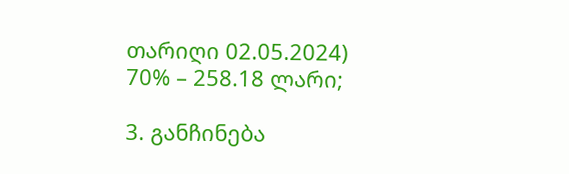თარიღი 02.05.2024) 70% – 258.18 ლარი;

3. განჩინება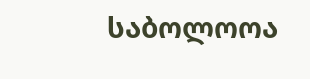საბოლოოა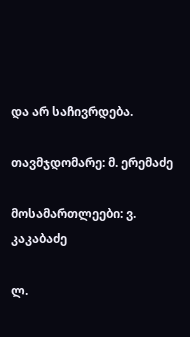და არ საჩივრდება.

თავმჯდომარე: მ. ერემაძე

მოსამართლეები: ვ. კაკაბაძე

ლ.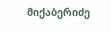მიქაბერიძე